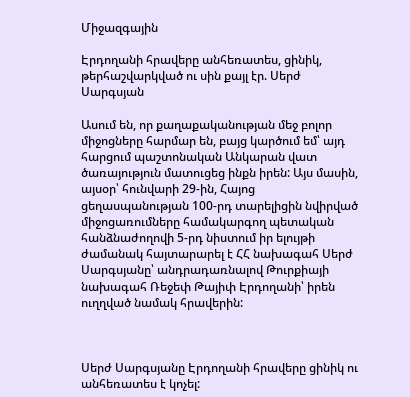Միջազգային

Էրդողանի հրավերը անհեռատես, ցինիկ, թերհաշվարկված ու սին քայլ էր. Սերժ Սարգսյան

Ասում են, որ քաղաքականության մեջ բոլոր միջոցները հարմար են, բայց կարծում եմ՝ այդ հարցում պաշտոնական Անկարան վատ ծառայություն մատուցեց ինքն իրեն: Այս մասին, այսօր՝ հունվարի 29-ին, Հայոց ցեղասպանության 100-րդ տարելիցին նվիրված միջոցառումները համակարգող պետական հանձնաժողովի 5-րդ նիստում իր ելույթի ժամանակ հայտարարել է ՀՀ նախագահ Սերժ Սարգսյանը՝ անդրադառնալով Թուրքիայի նախագահ Ռեջեփ Թայիփ Էրդողանի՝ իրեն ուղղված նամակ հրավերին:



Սերժ Սարգսյանը Էրդողանի հրավերը ցինիկ ու անհեռատես է կոչել: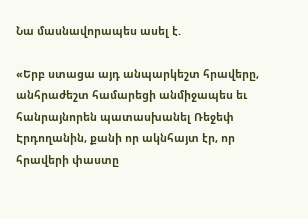Նա մասնավորապես ասել է.

«Երբ ստացա այդ անպարկեշտ հրավերը, անհրաժեշտ համարեցի անմիջապես եւ հանրայնորեն պատասխանել Ռեջեփ Էրդողանին, քանի որ ակնհայտ էր, որ հրավերի փաստը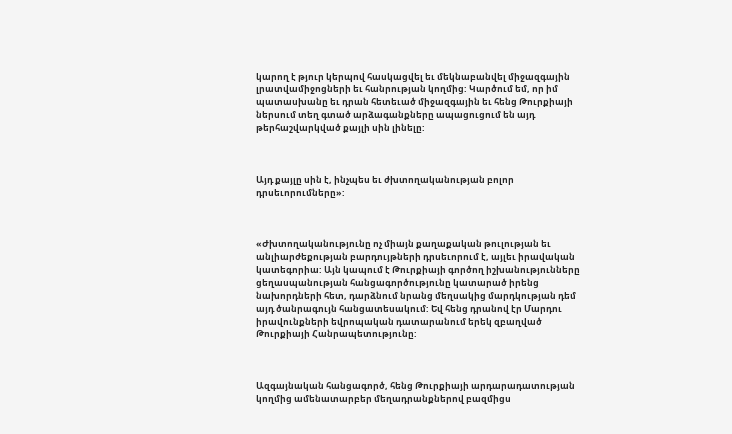կարող է թյուր կերպով հասկացվել եւ մեկնաբանվել միջազգային լրատվամիջոցների եւ հանրության կողմից: Կարծում եմ, որ իմ պատասխանը եւ դրան հետեւած միջազգային եւ հենց Թուրքիայի ներսում տեղ գտած արձագանքները ապացուցում են այդ թերհաշվարկված քայլի սին լինելը:



Այդ քայլը սին է, ինչպես եւ ժխտողականության բոլոր դրսեւորումները»:



«Ժխտողականությունը ոչ միայն քաղաքական թուլության եւ անլիարժեքության բարդույթների դրսեւորում է, այլեւ իրավական կատեգորիա: Այն կապում է Թուրքիայի գործող իշխանությունները ցեղասպանության հանցագործությունը կատարած իրենց նախորդների հետ, դարձնում նրանց մեղսակից մարդկության դեմ այդ ծանրագույն հանցատեսակում: Եվ հենց դրանով էր Մարդու իրավունքների եվրոպական դատարանում երեկ զբաղված Թուրքիայի Հանրապետությունը:



Ազգայնական հանցագործ, հենց Թուրքիայի արդարադատության կողմից ամենատարբեր մեղադրանքներով բազմիցս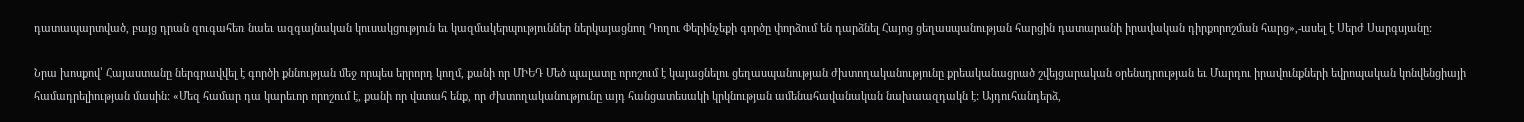դատապարտված, բայց դրան զուգահեռ նաեւ ազգայնական կուսակցություն եւ կազմակերպություններ ներկայացնող Դողու Փերինչեքի գործը փորձում են դարձնել Հայոց ցեղասպանության հարցին դատարանի իրավական դիրքորոշման հարց»,-ասել է Սերժ Սարգսյանը:

Նրա խոսքով՝ Հայաստանը ներգրավվել է գործի քննության մեջ որպես երրորդ կողմ, քանի որ ՄԻԵԴ Մեծ պալատը որոշում է կայացնելու ցեղասպանության ժխտողականությունը քրեականացրած շվեյցարական օրենսդրության եւ Մարդու իրավունքների եվրոպական կոնվենցիայի համադրելիության մասին: «Մեզ համար դա կարեւոր որոշում է, քանի որ վստահ ենք, որ ժխտողականությունը այդ հանցատեսակի կրկնության ամենահավանական նախաազդակն է: Այդուհանդերձ,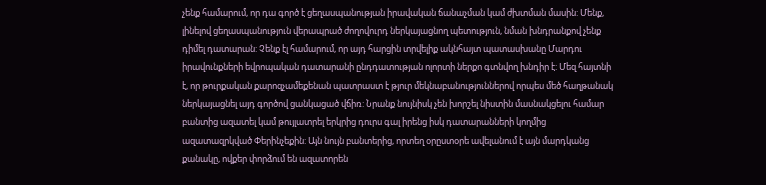չենք համարում, որ դա գործ է ցեղասպանության իրավական ճանաչման կամ ժխտման մասին: Մենք, լինելով ցեղասպանություն վերապրած ժողովուրդ ներկայացնող պետություն, նման խնդրանքով չենք դիմել դատարան: Չենք էլ համարում, որ այդ հարցին տրվելիք ակնհայտ պատասխանը Մարդու իրավունքների եվրոպական դատարանի ընդդատության ոլորտի ներքո գտնվող խնդիր է: Մեզ հայտնի է, որ թուրքական քարոզչամեքենան պատրաստ է թյուր մեկնաբանություններով որպես մեծ հաղթանակ ներկայացնել այդ գործով ցանկացած վճիռ: Նրանք նույնիսկ չեն խորշել նիստին մասնակցելու համար բանտից ազատել կամ թույլատրել երկրից դուրս գալ իրենց իսկ դատարանների կողմից ազատազրկված Փերինչեքին: Այն նույն բանտերից, որտեղ օրըստօրե ավելանում է այն մարդկանց քանակը, ովքեր փորձում են ազատորեն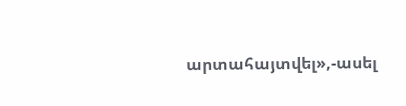արտահայտվել»,-ասել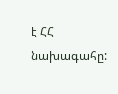է ՀՀ նախագահը: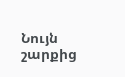Նույն շարքից